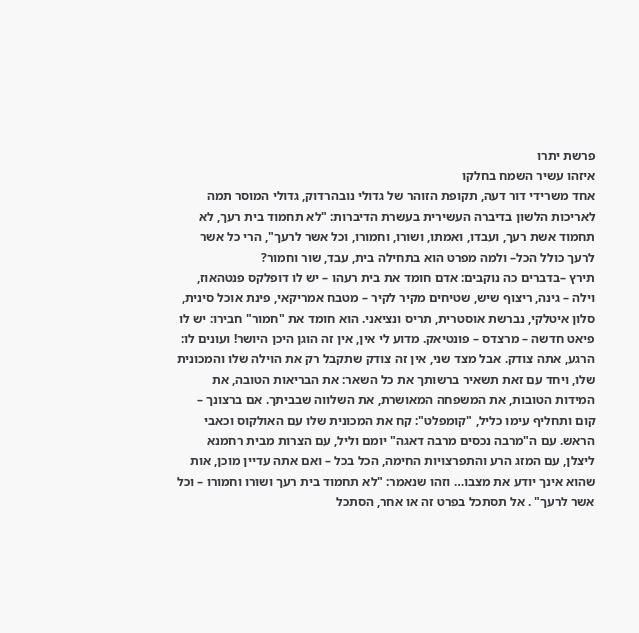פרשת יתרו
איזהו עשיר השמח בחלקו
אחד משרידי דור דעה, תקופת הזוהר של גדולי נובהרדוק, גדולי המוסר תמה לאריכות הלשון בדיברה העשירית בעשרת הדיברות: "לא תחמוד בית רעך, לא תחמוד אשת רעך, ועבדו, ואמתו, ושורו, וחמורו, וכל אשר לרעך", הרי כל אשר לרעך כולל הכל– ולמה מפרט הוא בתחילה בית, עבד, שור וחמור?
תירץ –בדברים כה נוקבים: אדם חומד את בית רעהו – יש לו דופלקס פנטהאוז, וילה – גינה, ריצוף שיש, שטיחים מקיר לקיר – מטבח אמריקאי, פינת אוכל סינית, סלון איטלקי, נברשת אוסטרית, תריס ונציאני. הוא חומד את "חמור" חבירו: יש לו פיאט חדשה – מרצדס – פונטיאק. מדוע לי אין, אין זה הוגן היכן היושר! ועונים לו: הרגע, אתה צודק. אבל מצד שני, אין זה צודק שתקבל רק את הוילה שלו והמכונית שלו, ויחד עם זאת תשאיר ברשותך את כל השאר: את הבריאות הטובה, את המידות הטובות, את המשפחה המאושרת, את השלווה שבביתך. אם ברצונך – קום ותחליף עימו כליל, "קומפלט": קח את המכונית שלו עם האולקוס וכאבי הראש. עם ה"מרבה נכסים מרבה דאגה" יומם וליל, עם הצרות מבית רחמנא ליצלן, עם המזג הרע והתפרצויות החימה, הכל בכל – ואם אתה עדיין מוכן, אות שהוא אינך יודע את מצבו… וזהו שנאמר: "לא תחמוד בית רעך ושורו וחמורו – וכל אשר לרעך" . אל תסתכל בפרט זה או אחר, הסתכל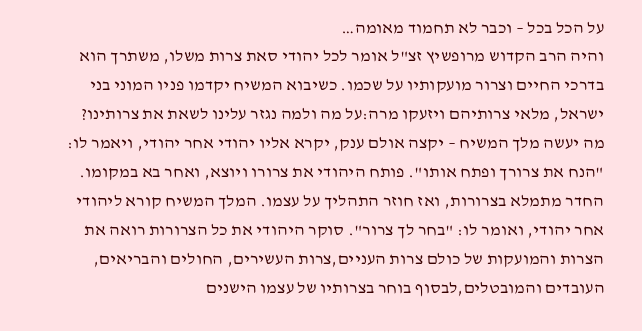על הכל בכל – וכבר לא תחמוד מאומה…
והיה הרב הקדוש מרופשיץ זצ"ל אומר לכל יהודי סאת צרות משלו, משתרך הוא בדרכי החיים וצרור מועקותיו על שכמו. כשיבוא המשיח יקדמו פניו המוני בני ישראל, מלאי צרותיהם ויזעקו מרה:על מה ולמה נגזר עלינו לשאת את צרותינו? מה יעשה מלך המשיח – יקצה אולם ענק, יקרא אליו יהודי אחר יהודי, ויאמר לו: "הנח את צרורך ופתח אותו". פותח היהודי את צרורו ויוצא, ואחר בא במקומו. החדר מתמלא בצרורות, ואז חוזר התהליך על עצמו. המלך המשיח קורא ליהודי אחר יהודי, ואומר לו: "בחר לך צרור". סוקר היהודי את כל הצרורות רואה את הצרות והמועקות של כולם צרות העניים,צרות העשירים, החולים והבריאים, העובדים והמובטלים,לבסוף בוחר בצרותיו של עצמו הישנים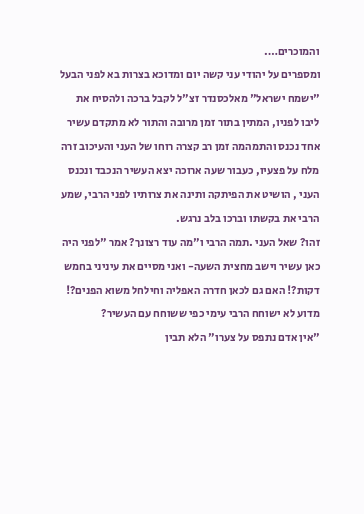והמוכרים….
ומספרים על יהודי עני קשה יום ומדוכא בצרות בא לפני הבעל "ישמח ישראל" מאלכסנדר זצ"ל לקבל ברכה ולהסיח את ליבו לפניו, המתין בתור זמן מרובה והתור לא מתקדם עשיר אחד נכנס והתמהמה זמן רב קצרה רוחו של העני והעיכוב זרה מלח על פצעיו, כעבור שעה ארוכה יצא העשיר הנכבד ונכנס העני , הושיט את הפיתקה ותינה את צרותיו לפני הרבי, שמע הרבי את בקשתו וברכו בלב נרגש.
זהו? שאל העני .תמה הרבי ו"מה עוד רצונך? אמר "לפני היה כאן עשיר וישב מחצית השעה- ואני מסיים את עיניני בחמש דקות?! האם גם לכאן חדרה האפליה וחילחל משוא הפנים?! מדוע לא ישוחח הרבי עימי כפי ששוחח עם העשיר?
"אין אדם נתפס על צערו" הלא תבין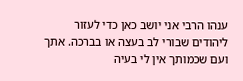ענהו הרבי אני יושב כאן כדי לעזור ליהודים שבורי לב בעצה או בברכה. אתך ועם שכמותך אין לי בעיה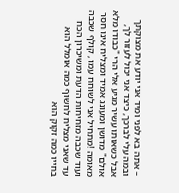– אתה בא לפני ומיד אני יודע את מצוקתך ובמה עלי לברכך, כיצד אני יכול לעזור לך, אבל כשאותו עשיר מגיע אלי הרי "כבודו מלא אולם" מדושן ומעונג אמיד ומצליח אינו חסר מאומה !מתחיל אני לשוחח עמו , קולף שכבה ועוד שכבה מזחיחות הדעת ומשיכרון הכח עד שאני מצליח לחשוף כמה אומלל הוא בחייו כמה זקוק הוא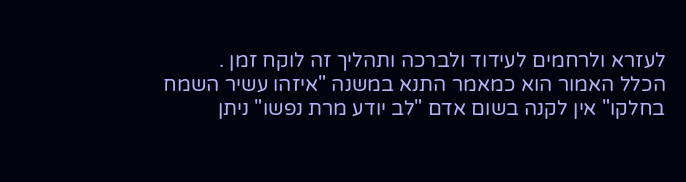לעזרא ולרחמים לעידוד ולברכה ותהליך זה לוקח זמן .
הכלל האמור הוא כמאמר התנא במשנה "איזהו עשיר השמח בחלקו" אין לקנה בשום אדם "לב יודע מרת נפשו" ניתן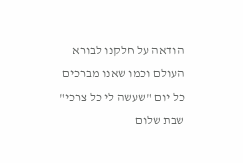הודאה על חלקנו לבורא העולם וכמו שאנו מברכים כל יום "שעשה לי כל צרכי"
שבת שלום